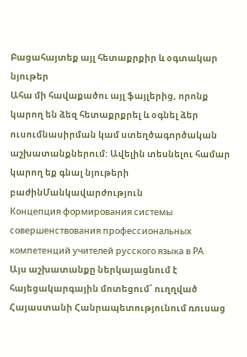Բացահայտեք այլ հետաքրքիր և օգտակար նյութեր
Ահա մի հավաքածու այլ ֆայլերից, որոնք կարող են ձեզ հետաքրքրել և օգնել ձեր ուսումնասիրման կամ ստեղծագործական աշխատանքներում: Ավելին տեսնելու համար կարող եք գնալ նյութերի բաժինՄանկավարժություն
Концепция формирования системы совершенствования профессиональных компетенций учителей русского языка в РА
Այս աշխատանքը ներկայացնում է հայեցակարգային մոտեցում՝ ուղղված Հայաստանի Հանրապետությունում ռուսաց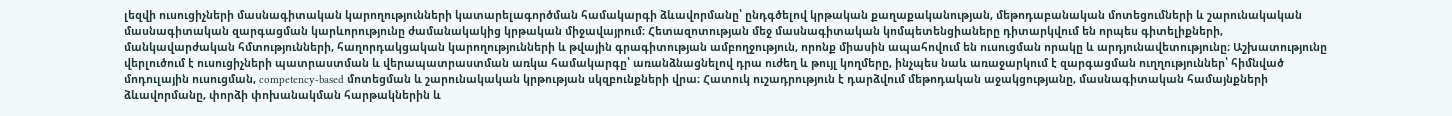լեզվի ուսուցիչների մասնագիտական կարողությունների կատարելագործման համակարգի ձևավորմանը՝ ընդգծելով կրթական քաղաքականության, մեթոդաբանական մոտեցումների և շարունակական մասնագիտական զարգացման կարևորությունը ժամանակակից կրթական միջավայրում։ Հետազոտության մեջ մասնագիտական կոմպետենցիաները դիտարկվում են որպես գիտելիքների, մանկավարժական հմտությունների, հաղորդակցական կարողությունների և թվային գրագիտության ամբողջություն, որոնք միասին ապահովում են ուսուցման որակը և արդյունավետությունը։ Աշխատությունը վերլուծում է ուսուցիչների պատրաստման և վերապատրաստման առկա համակարգը՝ առանձնացնելով դրա ուժեղ և թույլ կողմերը, ինչպես նաև առաջարկում է զարգացման ուղղություններ՝ հիմնված մոդուլային ուսուցման, competency-based մոտեցման և շարունակական կրթության սկզբունքների վրա։ Հատուկ ուշադրություն է դարձվում մեթոդական աջակցությանը, մասնագիտական համայնքների ձևավորմանը, փորձի փոխանակման հարթակներին և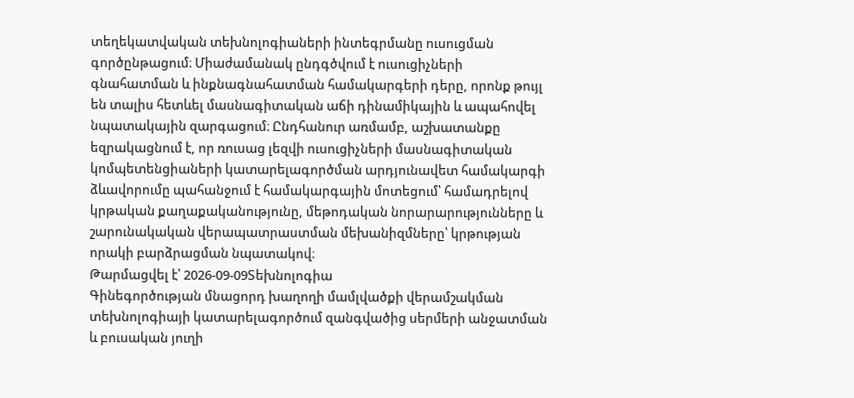տեղեկատվական տեխնոլոգիաների ինտեգրմանը ուսուցման գործընթացում։ Միաժամանակ ընդգծվում է ուսուցիչների գնահատման և ինքնագնահատման համակարգերի դերը, որոնք թույլ են տալիս հետևել մասնագիտական աճի դինամիկային և ապահովել նպատակային զարգացում։ Ընդհանուր առմամբ, աշխատանքը եզրակացնում է, որ ռուսաց լեզվի ուսուցիչների մասնագիտական կոմպետենցիաների կատարելագործման արդյունավետ համակարգի ձևավորումը պահանջում է համակարգային մոտեցում՝ համադրելով կրթական քաղաքականությունը, մեթոդական նորարարությունները և շարունակական վերապատրաստման մեխանիզմները՝ կրթության որակի բարձրացման նպատակով։
Թարմացվել է՝ 2026-09-09Տեխնոլոգիա
Գինեգործության մնացորդ խաղողի մամլվածքի վերամշակման տեխնոլոգիայի կատարելագործում զանգվածից սերմերի անջատման և բուսական յուղի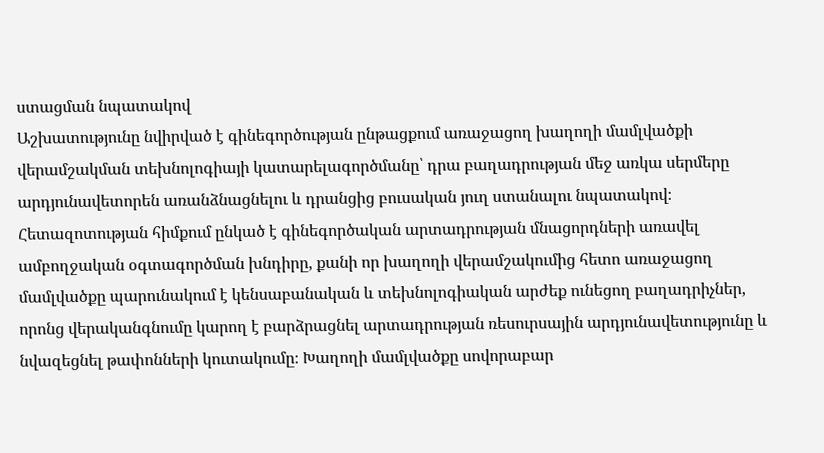ստացման նպատակով
Աշխատությունը նվիրված է գինեգործության ընթացքում առաջացող խաղողի մամլվածքի վերամշակման տեխնոլոգիայի կատարելագործմանը՝ դրա բաղադրության մեջ առկա սերմերը արդյունավետորեն առանձնացնելու և դրանցից բուսական յուղ ստանալու նպատակով։ Հետազոտության հիմքում ընկած է գինեգործական արտադրության մնացորդների առավել ամբողջական օգտագործման խնդիրը, քանի որ խաղողի վերամշակումից հետո առաջացող մամլվածքը պարունակում է կենսաբանական և տեխնոլոգիական արժեք ունեցող բաղադրիչներ, որոնց վերականգնումը կարող է բարձրացնել արտադրության ռեսուրսային արդյունավետությունը և նվազեցնել թափոնների կուտակումը։ Խաղողի մամլվածքը սովորաբար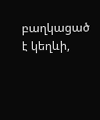բաղկացած է կեղևի,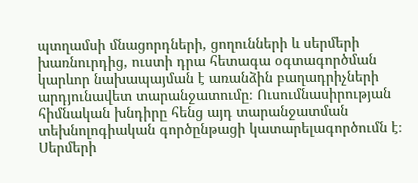պտղամսի մնացորդների, ցողունների և սերմերի խառնուրդից, ուստի դրա հետագա օգտագործման կարևոր նախապայման է առանձին բաղադրիչների արդյունավետ տարանջատումը։ Ուսումնասիրության հիմնական խնդիրը հենց այդ տարանջատման տեխնոլոգիական գործընթացի կատարելագործումն է։ Սերմերի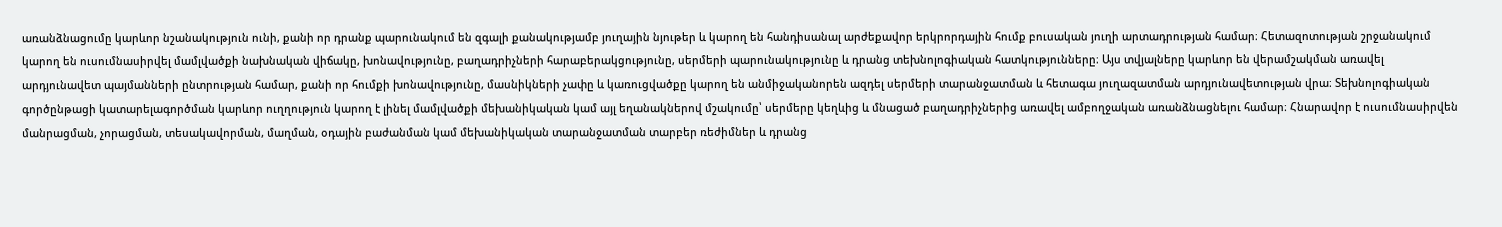առանձնացումը կարևոր նշանակություն ունի, քանի որ դրանք պարունակում են զգալի քանակությամբ յուղային նյութեր և կարող են հանդիսանալ արժեքավոր երկրորդային հումք բուսական յուղի արտադրության համար։ Հետազոտության շրջանակում կարող են ուսումնասիրվել մամլվածքի նախնական վիճակը, խոնավությունը, բաղադրիչների հարաբերակցությունը, սերմերի պարունակությունը և դրանց տեխնոլոգիական հատկությունները։ Այս տվյալները կարևոր են վերամշակման առավել արդյունավետ պայմանների ընտրության համար, քանի որ հումքի խոնավությունը, մասնիկների չափը և կառուցվածքը կարող են անմիջականորեն ազդել սերմերի տարանջատման և հետագա յուղազատման արդյունավետության վրա։ Տեխնոլոգիական գործընթացի կատարելագործման կարևոր ուղղություն կարող է լինել մամլվածքի մեխանիկական կամ այլ եղանակներով մշակումը՝ սերմերը կեղևից և մնացած բաղադրիչներից առավել ամբողջական առանձնացնելու համար։ Հնարավոր է ուսումնասիրվեն մանրացման, չորացման, տեսակավորման, մաղման, օդային բաժանման կամ մեխանիկական տարանջատման տարբեր ռեժիմներ և դրանց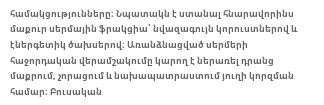համակցությունները։ Նպատակն է ստանալ հնարավորինս մաքուր սերմային ֆրակցիա՝ նվազագույն կորուստներով և էներգետիկ ծախսերով։ Առանձնացված սերմերի հաջորդական վերամշակումը կարող է ներառել դրանց մաքրում, չորացում և նախապատրաստում յուղի կորզման համար։ Բուսական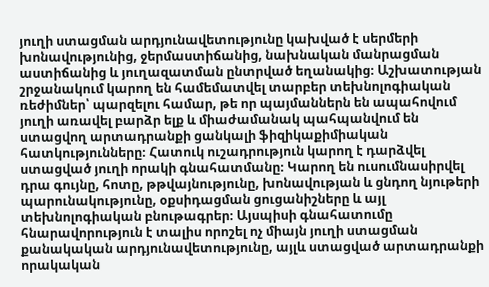յուղի ստացման արդյունավետությունը կախված է սերմերի խոնավությունից, ջերմաստիճանից, նախնական մանրացման աստիճանից և յուղազատման ընտրված եղանակից։ Աշխատության շրջանակում կարող են համեմատվել տարբեր տեխնոլոգիական ռեժիմներ՝ պարզելու համար, թե որ պայմաններն են ապահովում յուղի առավել բարձր ելք և միաժամանակ պահպանվում են ստացվող արտադրանքի ցանկալի ֆիզիկաքիմիական հատկությունները։ Հատուկ ուշադրություն կարող է դարձվել ստացված յուղի որակի գնահատմանը։ Կարող են ուսումնասիրվել դրա գույնը, հոտը, թթվայնությունը, խոնավության և ցնդող նյութերի պարունակությունը, օքսիդացման ցուցանիշները և այլ տեխնոլոգիական բնութագրեր։ Այսպիսի գնահատումը հնարավորություն է տալիս որոշել ոչ միայն յուղի ստացման քանակական արդյունավետությունը, այլև ստացված արտադրանքի որակական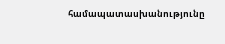համապատասխանությունը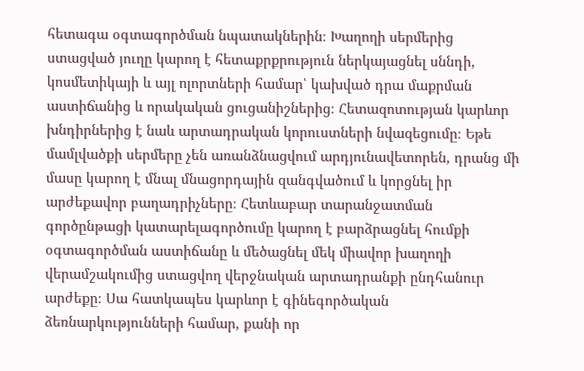հետագա օգտագործման նպատակներին։ Խաղողի սերմերից ստացված յուղը կարող է հետաքրքրություն ներկայացնել սննդի, կոսմետիկայի և այլ ոլորտների համար՝ կախված դրա մաքրման աստիճանից և որակական ցուցանիշներից։ Հետազոտության կարևոր խնդիրներից է նաև արտադրական կորուստների նվազեցումը։ Եթե մամլվածքի սերմերը չեն առանձնացվում արդյունավետորեն, դրանց մի մասը կարող է մնալ մնացորդային զանգվածում և կորցնել իր արժեքավոր բաղադրիչները։ Հետևաբար տարանջատման գործընթացի կատարելագործումը կարող է բարձրացնել հումքի օգտագործման աստիճանը և մեծացնել մեկ միավոր խաղողի վերամշակումից ստացվող վերջնական արտադրանքի ընդհանուր արժեքը։ Սա հատկապես կարևոր է գինեգործական ձեռնարկությունների համար, քանի որ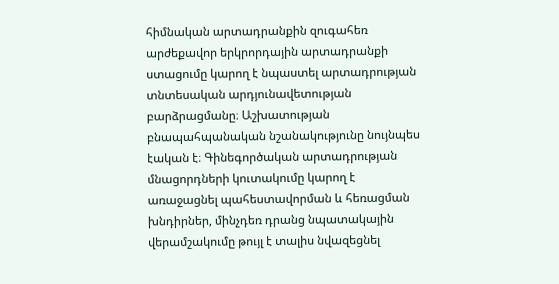հիմնական արտադրանքին զուգահեռ արժեքավոր երկրորդային արտադրանքի ստացումը կարող է նպաստել արտադրության տնտեսական արդյունավետության բարձրացմանը։ Աշխատության բնապահպանական նշանակությունը նույնպես էական է։ Գինեգործական արտադրության մնացորդների կուտակումը կարող է առաջացնել պահեստավորման և հեռացման խնդիրներ, մինչդեռ դրանց նպատակային վերամշակումը թույլ է տալիս նվազեցնել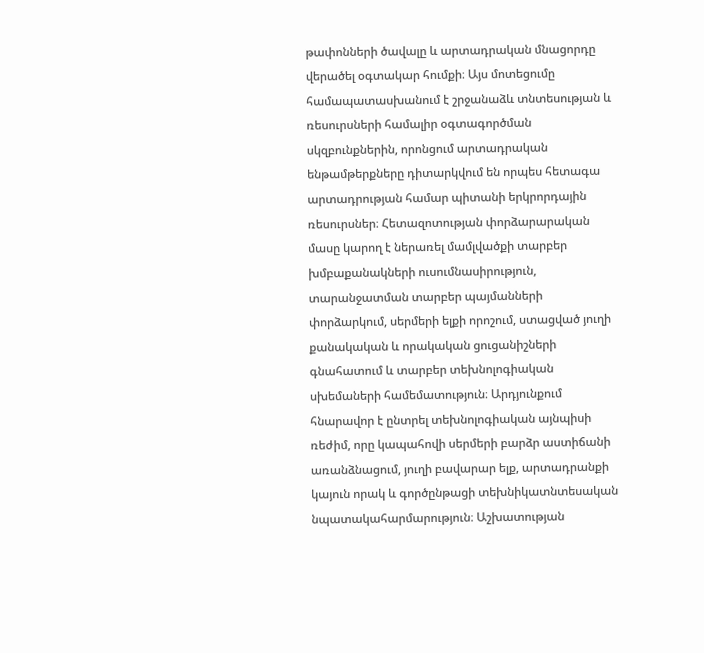թափոնների ծավալը և արտադրական մնացորդը վերածել օգտակար հումքի։ Այս մոտեցումը համապատասխանում է շրջանաձև տնտեսության և ռեսուրսների համալիր օգտագործման սկզբունքներին, որոնցում արտադրական ենթամթերքները դիտարկվում են որպես հետագա արտադրության համար պիտանի երկրորդային ռեսուրսներ։ Հետազոտության փորձարարական մասը կարող է ներառել մամլվածքի տարբեր խմբաքանակների ուսումնասիրություն, տարանջատման տարբեր պայմանների փորձարկում, սերմերի ելքի որոշում, ստացված յուղի քանակական և որակական ցուցանիշների գնահատում և տարբեր տեխնոլոգիական սխեմաների համեմատություն։ Արդյունքում հնարավոր է ընտրել տեխնոլոգիական այնպիսի ռեժիմ, որը կապահովի սերմերի բարձր աստիճանի առանձնացում, յուղի բավարար ելք, արտադրանքի կայուն որակ և գործընթացի տեխնիկատնտեսական նպատակահարմարություն։ Աշխատության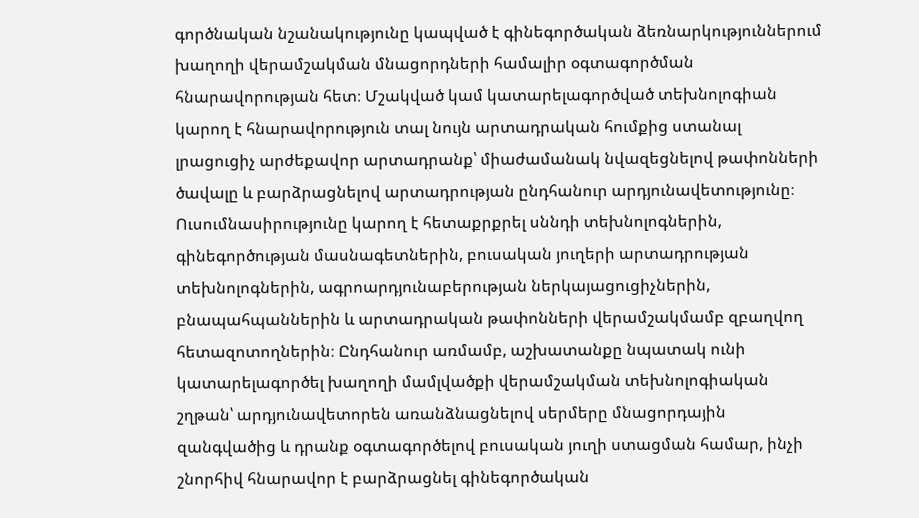գործնական նշանակությունը կապված է գինեգործական ձեռնարկություններում խաղողի վերամշակման մնացորդների համալիր օգտագործման հնարավորության հետ։ Մշակված կամ կատարելագործված տեխնոլոգիան կարող է հնարավորություն տալ նույն արտադրական հումքից ստանալ լրացուցիչ արժեքավոր արտադրանք՝ միաժամանակ նվազեցնելով թափոնների ծավալը և բարձրացնելով արտադրության ընդհանուր արդյունավետությունը։ Ուսումնասիրությունը կարող է հետաքրքրել սննդի տեխնոլոգներին, գինեգործության մասնագետներին, բուսական յուղերի արտադրության տեխնոլոգներին, ագրոարդյունաբերության ներկայացուցիչներին, բնապահպաններին և արտադրական թափոնների վերամշակմամբ զբաղվող հետազոտողներին։ Ընդհանուր առմամբ, աշխատանքը նպատակ ունի կատարելագործել խաղողի մամլվածքի վերամշակման տեխնոլոգիական շղթան՝ արդյունավետորեն առանձնացնելով սերմերը մնացորդային զանգվածից և դրանք օգտագործելով բուսական յուղի ստացման համար, ինչի շնորհիվ հնարավոր է բարձրացնել գինեգործական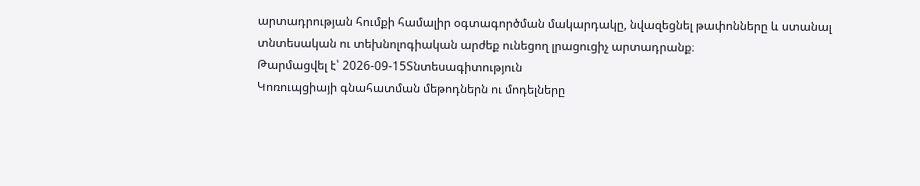արտադրության հումքի համալիր օգտագործման մակարդակը, նվազեցնել թափոնները և ստանալ տնտեսական ու տեխնոլոգիական արժեք ունեցող լրացուցիչ արտադրանք։
Թարմացվել է՝ 2026-09-15Տնտեսագիտություն
Կոռուպցիայի գնահատման մեթոդներն ու մոդելները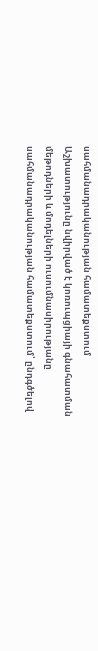սահմանադրականության համատեքստում
Աշխատությունը նվիրված է կոռուպցիայի գնահատման մեթոդների և մոդելների ուսումնասիրությանը սահմանադրականության համատեքստում՝ ընդգծելով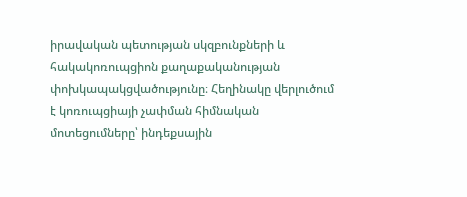իրավական պետության սկզբունքների և հակակոռուպցիոն քաղաքականության փոխկապակցվածությունը։ Հեղինակը վերլուծում է կոռուպցիայի չափման հիմնական մոտեցումները՝ ինդեքսային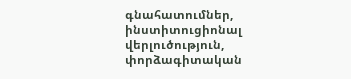գնահատումներ, ինստիտուցիոնալ վերլուծություն, փորձագիտական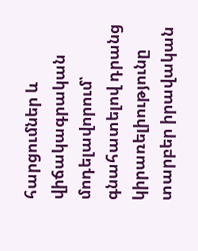հարցումներ և վիճակագրական մոդելավորում՝ գնահատելով դրանց կիրառելիությունը տարբեր իրավական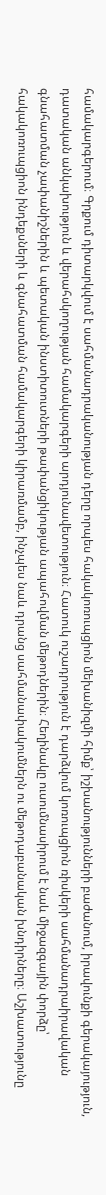համակարգերում։ Գրքում դիտարկվում է սահմանադրականության դերը որպես հակակոռուպցիոն մեխանիզմի հիմք՝ իշխանությունների բաժանում, իրավունքի գերակայություն, դատական անկախություն և վերահսկողության համակարգերի արդյունավետություն։ Հատուկ ուշադրություն է դարձվում կոռուպցիոն ռիսկերի սահմանադրաիրավական գնահատման չափանիշներին և պետական ինստիտուտների թափանցիկության ապահովման մեթոդներին։ Հեղինակը ուսումնասիրում է նաև միջազգային փորձը՝ հակակոռուպցիոն ինդեքսների և գնահատման համակարգերի կիրառմամբ, ինչպես նաև դրանց սահմանափակումներն ու մեթոդաբանական խնդիրները։ Աշխատությունը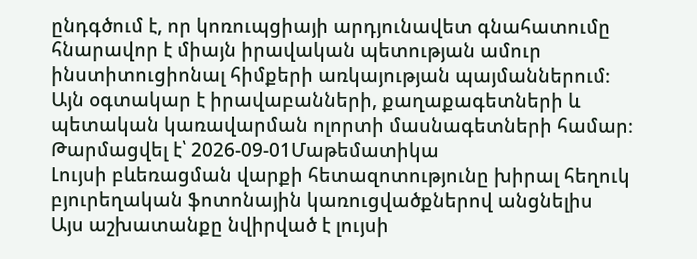ընդգծում է, որ կոռուպցիայի արդյունավետ գնահատումը հնարավոր է միայն իրավական պետության ամուր ինստիտուցիոնալ հիմքերի առկայության պայմաններում։ Այն օգտակար է իրավաբանների, քաղաքագետների և պետական կառավարման ոլորտի մասնագետների համար։
Թարմացվել է՝ 2026-09-01Մաթեմատիկա
Լույսի բևեռացման վարքի հետազոտությունը խիրալ հեղուկ բյուրեղական ֆոտոնային կառուցվածքներով անցնելիս
Այս աշխատանքը նվիրված է լույսի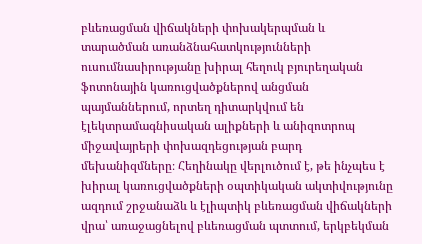բևեռացման վիճակների փոխակերպման և տարածման առանձնահատկությունների ուսումնասիրությանը խիրալ հեղուկ բյուրեղական ֆոտոնային կառուցվածքներով անցման պայմաններում, որտեղ դիտարկվում են էլեկտրամագնիսական ալիքների և անիզոտրոպ միջավայրերի փոխազդեցության բարդ մեխանիզմները։ Հեղինակը վերլուծում է, թե ինչպես է խիրալ կառուցվածքների օպտիկական ակտիվությունը ազդում շրջանաձև և էլիպտիկ բևեռացման վիճակների վրա՝ առաջացնելով բևեռացման պտտում, երկբեկման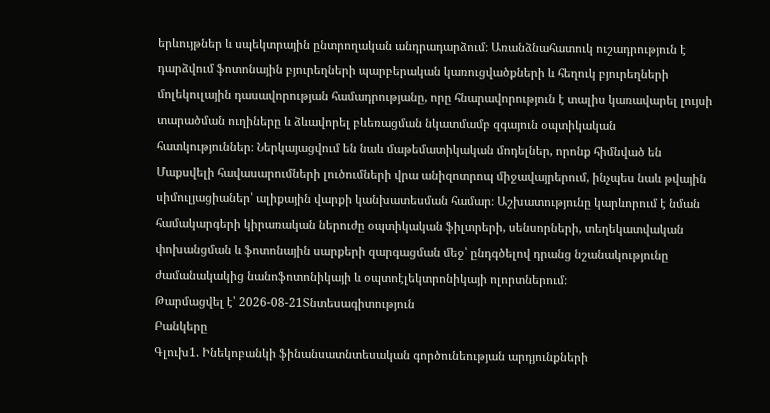երևույթներ և սպեկտրային ընտրողական անդրադարձում։ Առանձնահատուկ ուշադրություն է դարձվում ֆոտոնային բյուրեղների պարբերական կառուցվածքների և հեղուկ բյուրեղների մոլեկուլային դասավորության համադրությանը, որը հնարավորություն է տալիս կառավարել լույսի տարածման ուղիները և ձևավորել բևեռացման նկատմամբ զգայուն օպտիկական հատկություններ։ Ներկայացվում են նաև մաթեմատիկական մոդելներ, որոնք հիմնված են Մաքսվելի հավասարումների լուծումների վրա անիզոտրոպ միջավայրերում, ինչպես նաև թվային սիմուլյացիաներ՝ ալիքային վարքի կանխատեսման համար։ Աշխատությունը կարևորում է նման համակարգերի կիրառական ներուժը օպտիկական ֆիլտրերի, սենսորների, տեղեկատվական փոխանցման և ֆոտոնային սարքերի զարգացման մեջ՝ ընդգծելով դրանց նշանակությունը ժամանակակից նանոֆոտոնիկայի և օպտոէլեկտրոնիկայի ոլորտներում։
Թարմացվել է՝ 2026-08-21Տնտեսագիտություն
Բանկերը
Գլուխ1. Ինեկոբանկի ֆինանսատնտեսական գործունեության արդյունքների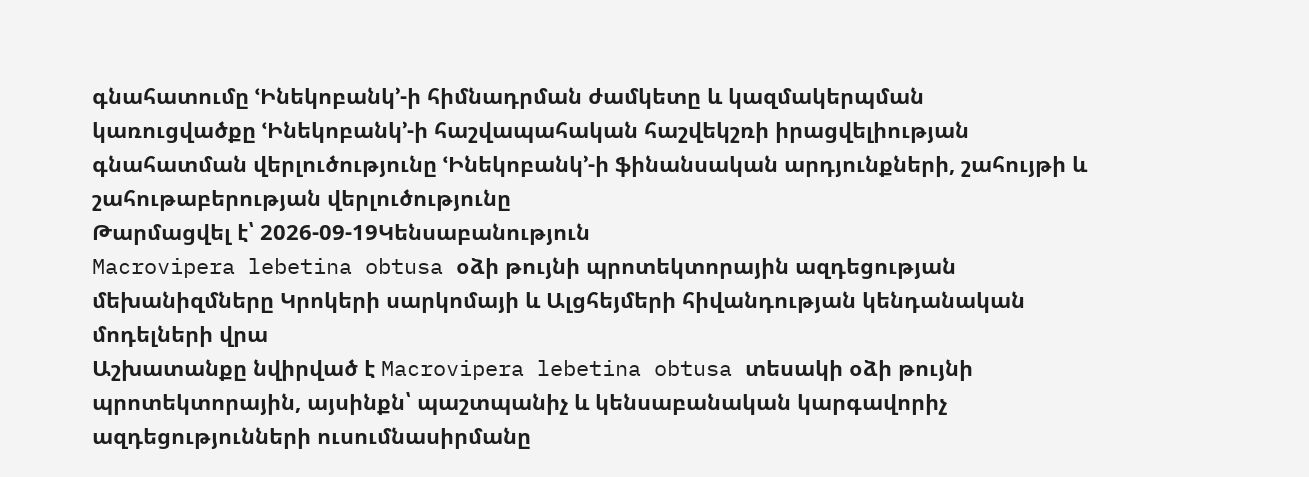գնահատումը ՙԻնեկոբանկ՚-ի հիմնադրման ժամկետը և կազմակերպման կառուցվածքը ՙԻնեկոբանկ՚-ի հաշվապահական հաշվեկշռի իրացվելիության գնահատման վերլուծությունը ՙԻնեկոբանկ՚-ի ֆինանսական արդյունքների, շահույթի և շահութաբերության վերլուծությունը
Թարմացվել է՝ 2026-09-19Կենսաբանություն
Macrovipera lebetina obtusa օձի թույնի պրոտեկտորային ազդեցության մեխանիզմները Կրոկերի սարկոմայի և Ալցհեյմերի հիվանդության կենդանական մոդելների վրա
Աշխատանքը նվիրված է Macrovipera lebetina obtusa տեսակի օձի թույնի պրոտեկտորային, այսինքն՝ պաշտպանիչ և կենսաբանական կարգավորիչ ազդեցությունների ուսումնասիրմանը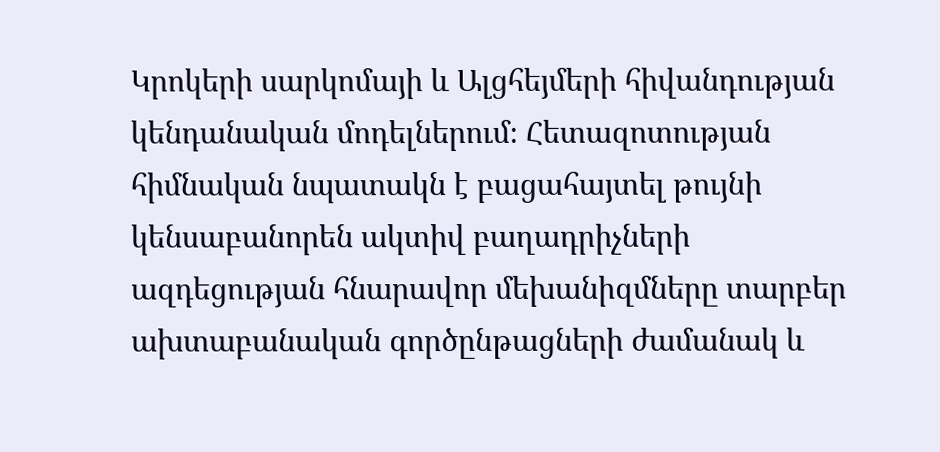Կրոկերի սարկոմայի և Ալցհեյմերի հիվանդության կենդանական մոդելներում։ Հետազոտության հիմնական նպատակն է բացահայտել թույնի կենսաբանորեն ակտիվ բաղադրիչների ազդեցության հնարավոր մեխանիզմները տարբեր ախտաբանական գործընթացների ժամանակ և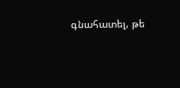գնահատել, թե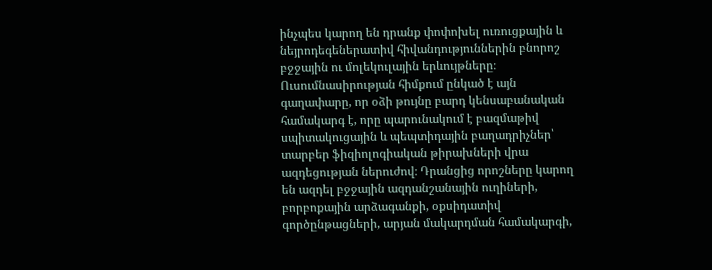ինչպես կարող են դրանք փոփոխել ուռուցքային և նեյրոդեգեներատիվ հիվանդություններին բնորոշ բջջային ու մոլեկուլային երևույթները։ Ուսումնասիրության հիմքում ընկած է այն գաղափարը, որ օձի թույնը բարդ կենսաբանական համակարգ է, որը պարունակում է բազմաթիվ սպիտակուցային և պեպտիդային բաղադրիչներ՝ տարբեր ֆիզիոլոգիական թիրախների վրա ազդեցության ներուժով։ Դրանցից որոշները կարող են ազդել բջջային ազդանշանային ուղիների, բորբոքային արձագանքի, օքսիդատիվ գործընթացների, արյան մակարդման համակարգի,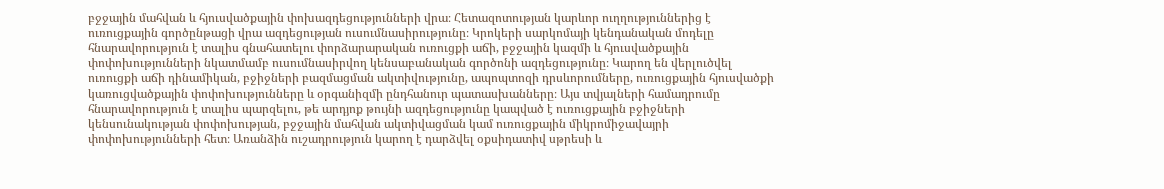բջջային մահվան և հյուսվածքային փոխազդեցությունների վրա։ Հետազոտության կարևոր ուղղություններից է ուռուցքային գործընթացի վրա ազդեցության ուսումնասիրությունը։ Կրոկերի սարկոմայի կենդանական մոդելը հնարավորություն է տալիս գնահատելու փորձարարական ուռուցքի աճի, բջջային կազմի և հյուսվածքային փոփոխությունների նկատմամբ ուսումնասիրվող կենսաբանական գործոնի ազդեցությունը։ Կարող են վերլուծվել ուռուցքի աճի դինամիկան, բջիջների բազմացման ակտիվությունը, ապոպտոզի դրսևորումները, ուռուցքային հյուսվածքի կառուցվածքային փոփոխությունները և օրգանիզմի ընդհանուր պատասխանները։ Այս տվյալների համադրումը հնարավորություն է տալիս պարզելու, թե արդյոք թույնի ազդեցությունը կապված է ուռուցքային բջիջների կենսունակության փոփոխության, բջջային մահվան ակտիվացման կամ ուռուցքային միկրոմիջավայրի փոփոխությունների հետ։ Առանձին ուշադրություն կարող է դարձվել օքսիդատիվ սթրեսի և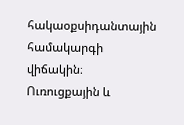հակաօքսիդանտային համակարգի վիճակին։ Ուռուցքային և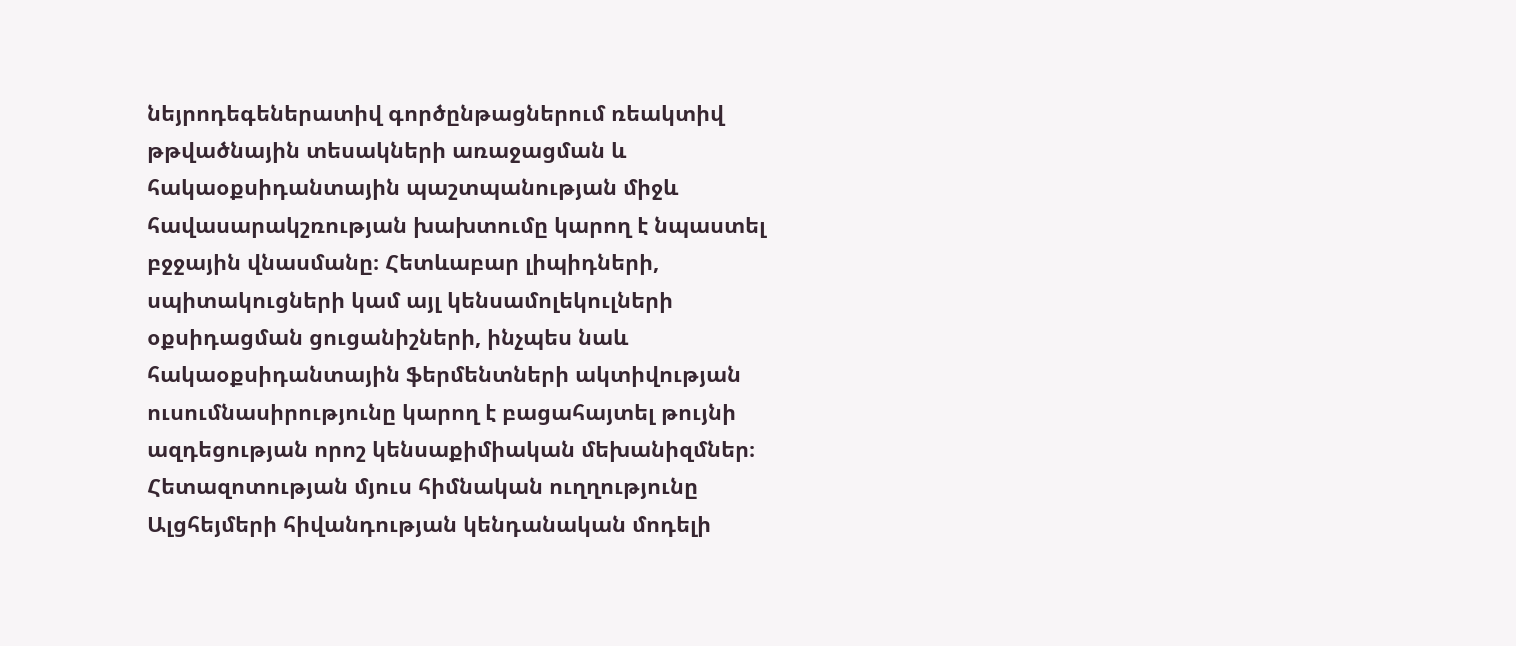նեյրոդեգեներատիվ գործընթացներում ռեակտիվ թթվածնային տեսակների առաջացման և հակաօքսիդանտային պաշտպանության միջև հավասարակշռության խախտումը կարող է նպաստել բջջային վնասմանը։ Հետևաբար լիպիդների, սպիտակուցների կամ այլ կենսամոլեկուլների օքսիդացման ցուցանիշների, ինչպես նաև հակաօքսիդանտային ֆերմենտների ակտիվության ուսումնասիրությունը կարող է բացահայտել թույնի ազդեցության որոշ կենսաքիմիական մեխանիզմներ։ Հետազոտության մյուս հիմնական ուղղությունը Ալցհեյմերի հիվանդության կենդանական մոդելի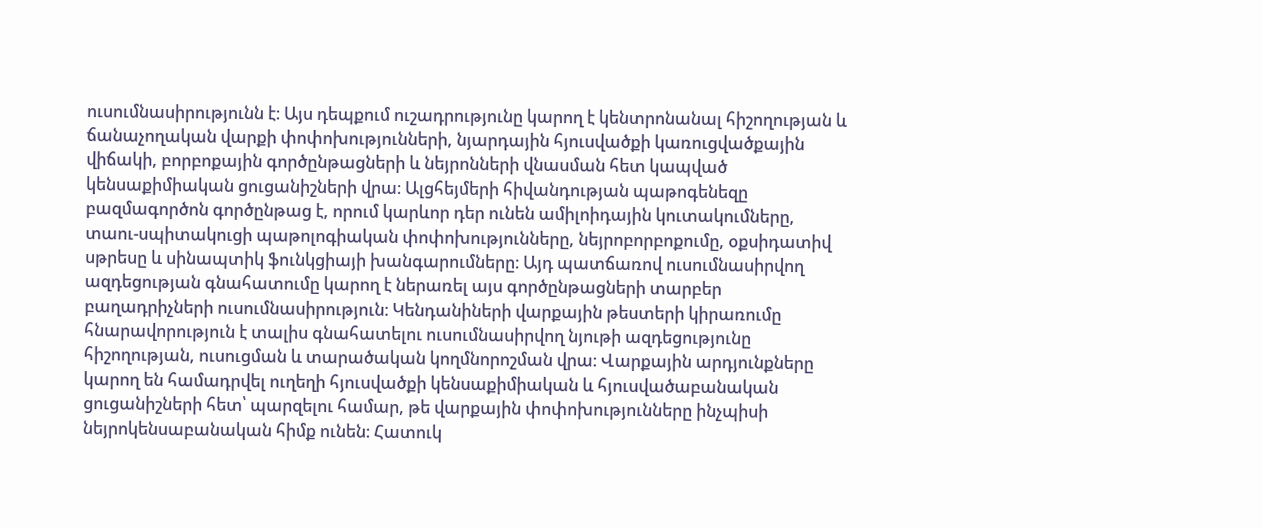ուսումնասիրությունն է։ Այս դեպքում ուշադրությունը կարող է կենտրոնանալ հիշողության և ճանաչողական վարքի փոփոխությունների, նյարդային հյուսվածքի կառուցվածքային վիճակի, բորբոքային գործընթացների և նեյրոնների վնասման հետ կապված կենսաքիմիական ցուցանիշների վրա։ Ալցհեյմերի հիվանդության պաթոգենեզը բազմագործոն գործընթաց է, որում կարևոր դեր ունեն ամիլոիդային կուտակումները, տաու-սպիտակուցի պաթոլոգիական փոփոխությունները, նեյրոբորբոքումը, օքսիդատիվ սթրեսը և սինապտիկ ֆունկցիայի խանգարումները։ Այդ պատճառով ուսումնասիրվող ազդեցության գնահատումը կարող է ներառել այս գործընթացների տարբեր բաղադրիչների ուսումնասիրություն։ Կենդանիների վարքային թեստերի կիրառումը հնարավորություն է տալիս գնահատելու ուսումնասիրվող նյութի ազդեցությունը հիշողության, ուսուցման և տարածական կողմնորոշման վրա։ Վարքային արդյունքները կարող են համադրվել ուղեղի հյուսվածքի կենսաքիմիական և հյուսվածաբանական ցուցանիշների հետ՝ պարզելու համար, թե վարքային փոփոխությունները ինչպիսի նեյրոկենսաբանական հիմք ունեն։ Հատուկ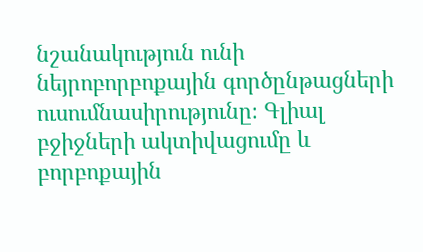նշանակություն ունի նեյրոբորբոքային գործընթացների ուսումնասիրությունը։ Գլիալ բջիջների ակտիվացումը և բորբոքային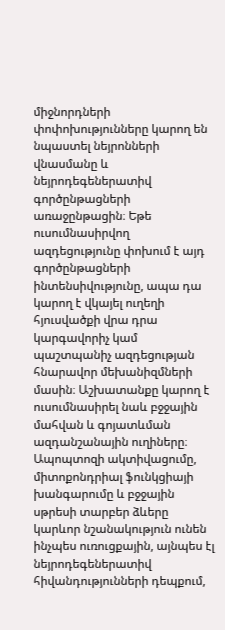միջնորդների փոփոխությունները կարող են նպաստել նեյրոնների վնասմանը և նեյրոդեգեներատիվ գործընթացների առաջընթացին։ Եթե ուսումնասիրվող ազդեցությունը փոխում է այդ գործընթացների ինտենսիվությունը, ապա դա կարող է վկայել ուղեղի հյուսվածքի վրա դրա կարգավորիչ կամ պաշտպանիչ ազդեցության հնարավոր մեխանիզմների մասին։ Աշխատանքը կարող է ուսումնասիրել նաև բջջային մահվան և գոյատևման ազդանշանային ուղիները։ Ապոպտոզի ակտիվացումը, միտոքոնդրիալ ֆունկցիայի խանգարումը և բջջային սթրեսի տարբեր ձևերը կարևոր նշանակություն ունեն ինչպես ուռուցքային, այնպես էլ նեյրոդեգեներատիվ հիվանդությունների դեպքում,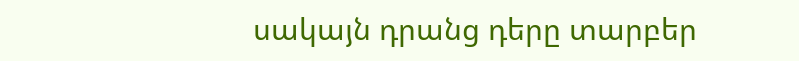սակայն դրանց դերը տարբեր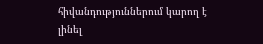հիվանդություններում կարող է լինել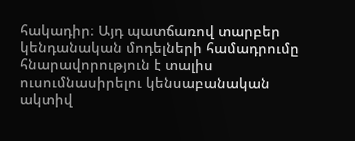հակադիր։ Այդ պատճառով տարբեր կենդանական մոդելների համադրումը հնարավորություն է տալիս ուսումնասիրելու կենսաբանական ակտիվ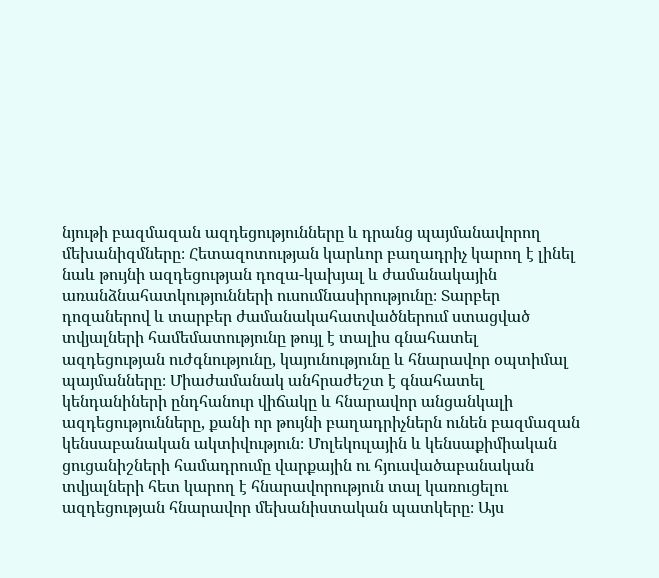նյութի բազմազան ազդեցությունները և դրանց պայմանավորող մեխանիզմները։ Հետազոտության կարևոր բաղադրիչ կարող է լինել նաև թույնի ազդեցության դոզա-կախյալ և ժամանակային առանձնահատկությունների ուսումնասիրությունը։ Տարբեր դոզաներով և տարբեր ժամանակահատվածներում ստացված տվյալների համեմատությունը թույլ է տալիս գնահատել ազդեցության ուժգնությունը, կայունությունը և հնարավոր օպտիմալ պայմանները։ Միաժամանակ անհրաժեշտ է գնահատել կենդանիների ընդհանուր վիճակը և հնարավոր անցանկալի ազդեցությունները, քանի որ թույնի բաղադրիչներն ունեն բազմազան կենսաբանական ակտիվություն։ Մոլեկուլային և կենսաքիմիական ցուցանիշների համադրումը վարքային ու հյուսվածաբանական տվյալների հետ կարող է հնարավորություն տալ կառուցելու ազդեցության հնարավոր մեխանիստական պատկերը։ Այս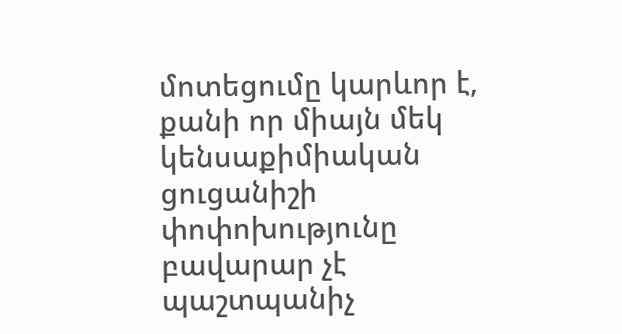մոտեցումը կարևոր է, քանի որ միայն մեկ կենսաքիմիական ցուցանիշի փոփոխությունը բավարար չէ պաշտպանիչ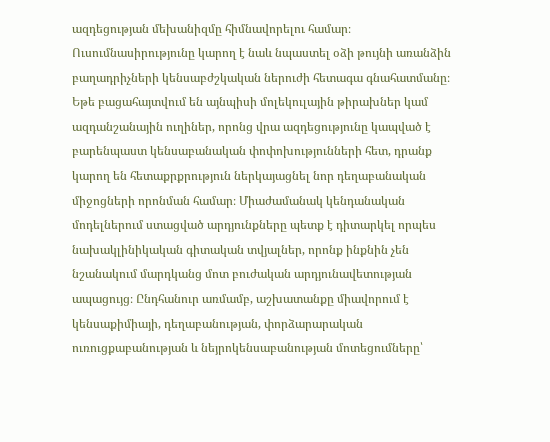ազդեցության մեխանիզմը հիմնավորելու համար։ Ուսումնասիրությունը կարող է նաև նպաստել օձի թույնի առանձին բաղադրիչների կենսաբժշկական ներուժի հետագա գնահատմանը։ Եթե բացահայտվում են այնպիսի մոլեկուլային թիրախներ կամ ազդանշանային ուղիներ, որոնց վրա ազդեցությունը կապված է բարենպաստ կենսաբանական փոփոխությունների հետ, դրանք կարող են հետաքրքրություն ներկայացնել նոր դեղաբանական միջոցների որոնման համար։ Միաժամանակ կենդանական մոդելներում ստացված արդյունքները պետք է դիտարկել որպես նախակլինիկական գիտական տվյալներ, որոնք ինքնին չեն նշանակում մարդկանց մոտ բուժական արդյունավետության ապացույց։ Ընդհանուր առմամբ, աշխատանքը միավորում է կենսաքիմիայի, դեղաբանության, փորձարարական ուռուցքաբանության և նեյրոկենսաբանության մոտեցումները՝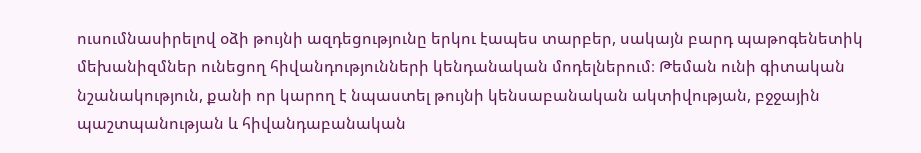ուսումնասիրելով օձի թույնի ազդեցությունը երկու էապես տարբեր, սակայն բարդ պաթոգենետիկ մեխանիզմներ ունեցող հիվանդությունների կենդանական մոդելներում։ Թեման ունի գիտական նշանակություն, քանի որ կարող է նպաստել թույնի կենսաբանական ակտիվության, բջջային պաշտպանության և հիվանդաբանական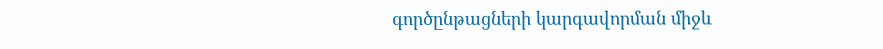գործընթացների կարգավորման միջև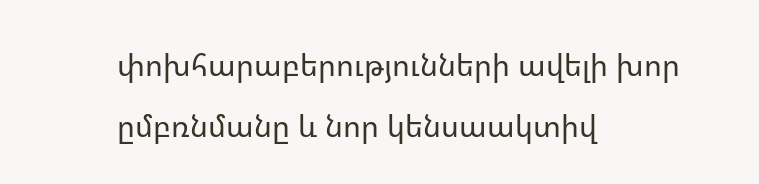փոխհարաբերությունների ավելի խոր ըմբռնմանը և նոր կենսաակտիվ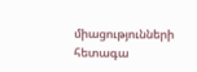միացությունների հետագա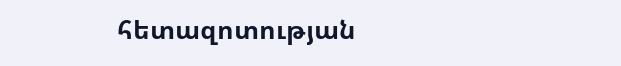հետազոտության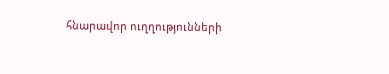հնարավոր ուղղությունների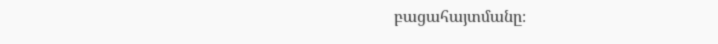բացահայտմանը։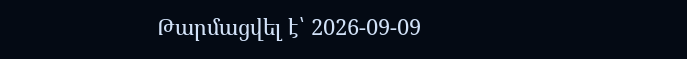Թարմացվել է՝ 2026-09-09